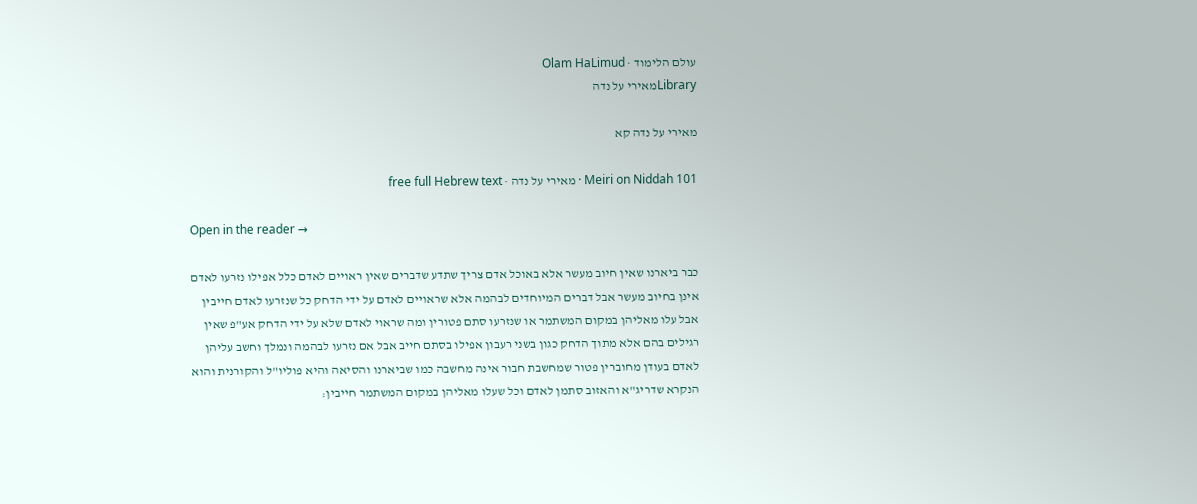עולם הלימוד · Olam HaLimud
Libraryמאירי על נדה

מאירי על נדה קא

Meiri on Niddah 101 · מאירי על נדה · free full Hebrew text

Open in the reader →

כבר ביארנו שאין חיוב מעשר אלא באוכל אדם צריך שתדע שדברים שאין ראויים לאדם כלל אפילו נזרעו לאדם אינן בחיוב מעשר אבל דברים המיוחדים לבהמה אלא שראויים לאדם על ידי הדחק כל שנזרעו לאדם חייבין אבל עלו מאליהן במקום המשתמר או שנזרעו סתם פטורין ומה שראוי לאדם שלא על ידי הדחק אע"פ שאין רגילים בהם אלא מתוך הדחק כגון בשני רעבון אפילו בסתם חייב אבל אם נזרעו לבהמה ונמלך וחשב עליהן לאדם בעודן מחוברין פטור שמחשבת חבור אינה מחשבה כמו שביארנו והסיאה והיא פוליו"ל והקורנית והוא הנקרא שדריג"א והאזוב סתמן לאדם וכל שעלו מאליהן במקום המשתמר חייבין: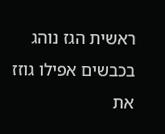ראשית הגז נוהג בכבשים אפילו גוזז את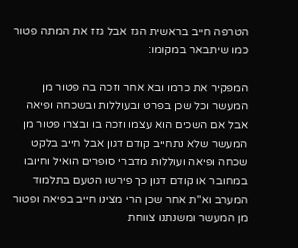הטרפה חייב בראשית הגז אבל גזז את המתה פטור כמו שיתבאר במקומו:

המפקיר את כרמו ובא אחר וזכה בה פטור מן המעשר וכל שכן בפרט ובעוללות ובשכחה ופיאה אבל אם השכים הוא עצמו וזכה בו ובצרו פטור מן המעשר שלא נתחייב קודם דגון אבל חייב בלקט שכחה ופיאה ועוללות מדברי סופרים הואיל וחיובו במחובר או קודם דגון כך פירשו הטעם בתלמוד המערב וא"ת אחר שכן הרי מצינו חייב בפיאה ופטור מן המעשר ומשנתנו צווחת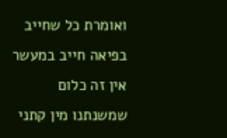ואומרת כל שחייב בפיאה חייב במעשר אין זה כלום שמשנתנו מין קתני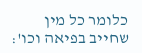כלומר כל מין שחייב בפיאה וכו':